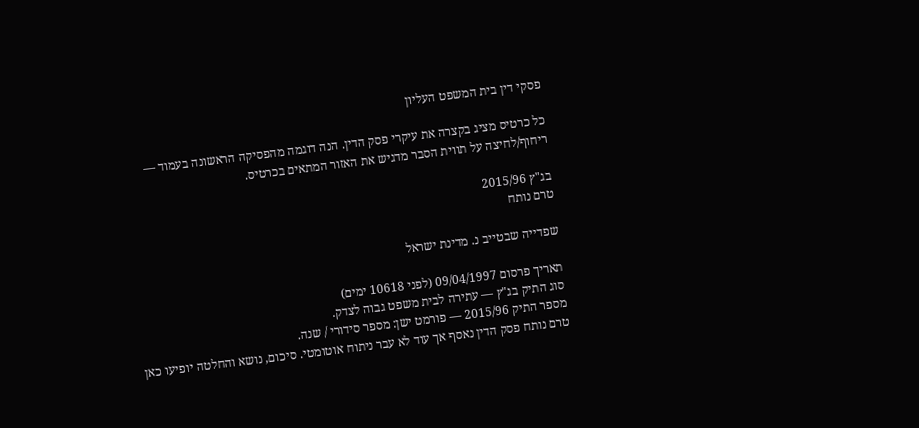פסקי דין בית המשפט העליון

כל כרטיס מציג בקצרה את עיקרי פסק הדין. הנה דוגמה מהפסיקה הראשונה בעמוד — ריחוף/לחיצה על תווית הסבר מדגיש את האזור המתאים בכרטיס.

בג"ץ 2015/96
טרם נותח

שפדייה שבטייב נ. מדינת ישראל

תאריך פרסום 09/04/1997 (לפני 10618 ימים)
סוג התיק בג"ץ — עתירה לבית משפט גבוה לצדק.
מספר התיק 2015/96 — פורמט ישן: מספר סידורי / שנה.
טרם נותח פסק הדין נאסף אך עוד לא עבר ניתוח אוטומטי. סיכום, נושא והחלטה יופיעו כאן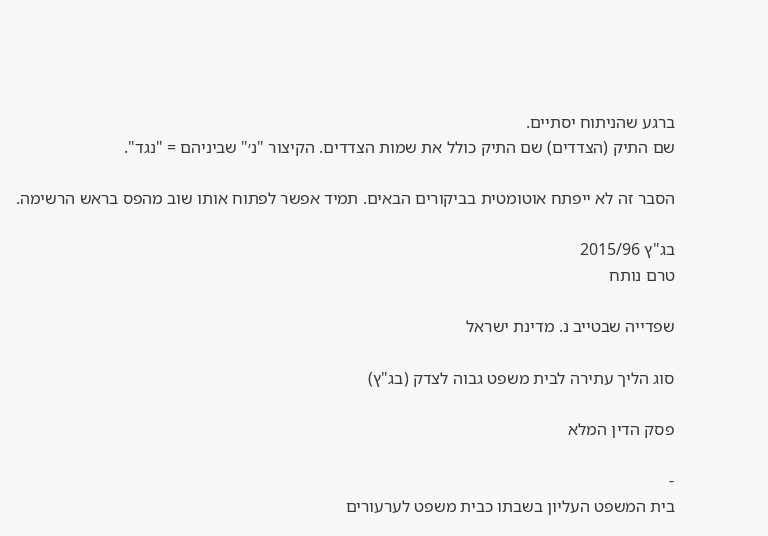ברגע שהניתוח יסתיים.
שם התיק (הצדדים) שם התיק כולל את שמות הצדדים. הקיצור "נ׳" שביניהם = "נגד".

הסבר זה לא ייפתח אוטומטית בביקורים הבאים. תמיד אפשר לפתוח אותו שוב מהפס בראש הרשימה.

בג"ץ 2015/96
טרם נותח

שפדייה שבטייב נ. מדינת ישראל

סוג הליך עתירה לבית משפט גבוה לצדק (בג"ץ)

פסק הדין המלא

-
בית המשפט העליון בשבתו כבית משפט לערעורים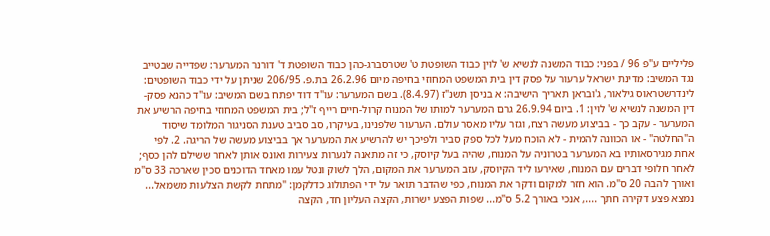פליליים ע"פ 96 / בפני: כבוד המשנה לנשיא ש' לוין כבוד השופטת ט' שטרסברג-כהן כבוד השופטת ד' דורנר המערער: שפדייה שבטייב נגד המשיב: מדינת ישראל ערעור על פסק דין בית המשפט המחוזי בחיפה מיום 26.2.96 בת.פ. 206/95 שניתן על ידי כבוד השופטים: לינדרשטראוס גילאור, ג'ובראן תאריך הישיבה: א בניסן תשנ"ז (8.4.97). בשם המערער: עו"ד דוד יפתח בשם המשיב: עו"ד כהנא פסק-דין המשנה לנשיא ש' לוין: 1. ביום 26.9.94 גרם המערער למותו של המנוח קרול-חיים רייף ז"ל; בית המשפט המחוזי בחיפה הרשיע את המערער - עקב כך - בביצוע מעשה רצח, וגזר עליו מאסר עולם. הערעור שלפנינו, בעיקרו, סב סביב טענת הסניגור המלומד שיסוד ה"החלטה" - או הכוונה להמית - לא הוכח מעל לכל ספק סביר ולפיכך יש להרשיע את המערער אך בביצוע מעשה של הריגה. 2. לפי אחת מגירסאותיו בא המערער בטרוניה על המנוח, שהיה בעל קיוסק, כי זה מתאנה לנערות צעירות ואונס אותן לאחר ששילם להן כסף; לאחר חלופי דברים עם המנוח, שאירעו ליד הקיוסק, עזב המערער את המקום, הלך לשוק ונטל עמו מאחד הדוכנים סכין שארכה 33 ס"מ ואורך להבה 20 ס"מ. הוא חזר למקום ודקר את המנוח, כפי שהדבר תואר על ידי הפתולוג כדלקמן: "מתחת לקשת הצלעות משמאל... נמצא פצע דקירה חתך ...., אנכי באורך 5.2 ס"מ... שפות הפצע ישרות, הקצה העליון חד, הקצה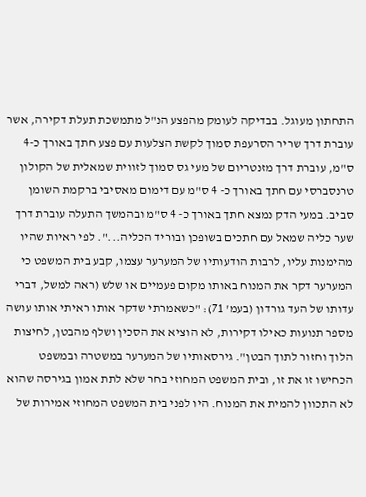התחתון מעוגל. בבדיקה לעומק מהפצע הנ"ל מתמשכת תעלת דקירה, אשר עוברת דרך שריר הסרעפת סמוך לקשת הצלעות עם פצע חתך באורך כ-4 ס"מ, עוברת דרך מזנטריום של מעי גס סמוך לזווית שמאלית של הקולון טרנסברסי עם חתך באורך כ- 4 ס"מ עם דימום מאסיבי ברקמת השומן סביב. במעי הדק נמצא חתך באורך כ- 4 ס"מ ובהמשך התעלה עוברת דרך שער כליה שמאל עם חתכים בשופכן ובוריד הכליה...". לפי ראיות שהיו מהימנות עליו, לרבות הודעותיו של המערער עצמו, קבע בית המשפט כי המערער דקר את המנוח באותו מקום פעמיים או שלש (ראה למשל, דברי עדותו של העד גורדון (בעמ' 71): "כשאמרתי שדקר אותו ראיתי אותו עושה מספר תנועות כאילו דקירות, לא הוציא את הסכין ושלף מהבטן, לחיצות הלוך וחזור לתוך הבטן". גירסאותיו של המערער במשטרה ובמשפט הכחישו זו את זו, ובית המשפט המחוזי בחר שלא לתת אמון בגירסה שהוא לא התכוון להמית את המנוח. היו לפני בית המשפט המחוזי אמירות של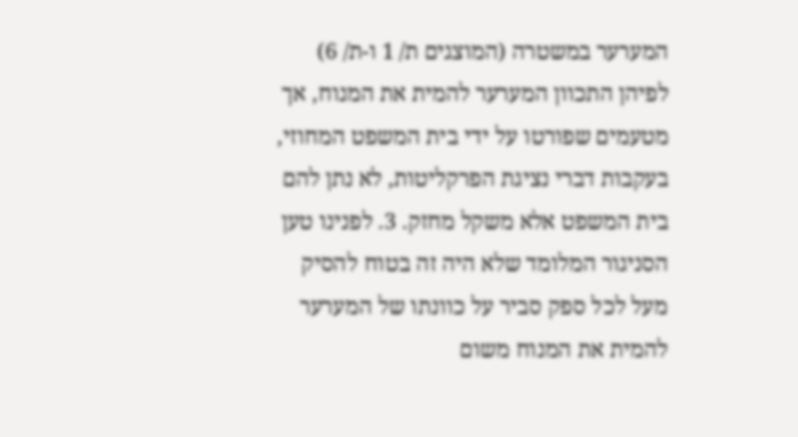המערער במשטרה (המוצגים ת/ 1 ו-ת/ 6) לפיהן התכוון המערער להמית את המנוח, אך מטעמים שפורטו על ידי בית המשפט המחוזי, בעקבות דברי נציגת הפרקליטות, לא נתן להם בית המשפט אלא משקל מחזק. 3. לפנינו טען הסניגור המלומד שלא היה זה בטוח להסיק מעל לכל ספק סביר על כוונתו של המערער להמית את המנוח משום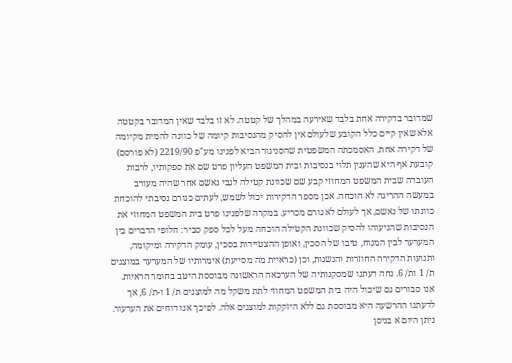שמדובר בדקירה אחת בלבד שאירעה במהלך של קטטה. לא זו בלבד שאין המדובר בקטטה אלא שאין קיים כלל הקובע שלעולם אין להסיק מהנסיבות קיומה של כוונה להמית מקיומה של דקירה אחת. האסמכתה המשפטית שהסניגור הביא לפנינו מע"פ 2219/90 (לא פורסם) קובעת אף היא שהענין תלוי בנסיבות ובית המשפט העליון פרט שם את ספקותיו, לרבות העובדה שבית המשפט המחוזי קבע שם שכוונת קטילה לגבי נאשם אחר שהיה מעורב במעשה ההריגה לא הוכחה. אכן מספר הדקירות יכול לשמש, לעתים כגורם נסיבתי להוכחת כוונתו של נאשם, אך לעולם לא גורם מכריע. במקרה שלפנינו פרט בית המשפט המחוזי את הנסיבות שהניעוהו להסיק שכוונת הקטילה הוכחה מעל לכל ספק סביר: חלופי הדברים בין המערער לבין המנוח, טיבו של הסכין, ואופן ההצטיידות בסכין, עומק הדקירה ומיקומה, ותנועות הדקירה החוזרות והנשנות, וכן (כראיית מה מסייעת) אימרותיו של המערער במוצגים ת/ 1 ות/ 6. נחה דעתנו שמסקנותיה של הערכאה הראשונה מבוססת היטב בחומר הראיות. אנו סבורים גם שיכול היה בית המשפט המחוזי לתת משקל מה למוצגים ת/ 1 ו-ת/ 6, אך לדעתנו ההרשעה היא מבוססת גם ללא היזקקות למוצגים אלה. לפיכך אנו דוחים את הערעור. ניתן היום א בניסן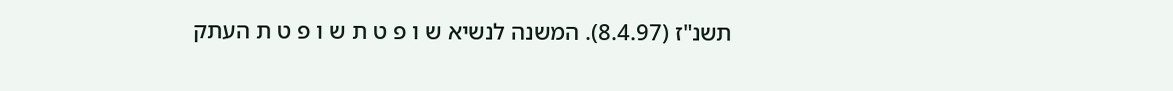תשנ"ז (8.4.97). המשנה לנשיא ש ו פ ט ת ש ו פ ט ת העתק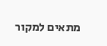מתאים למקור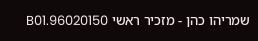שמריהו כהן - מזכיר ראשי 96020150.B01